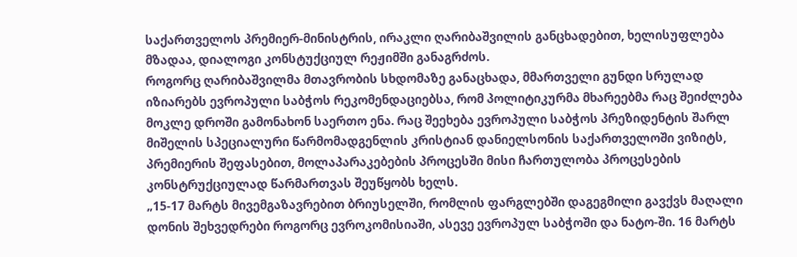საქართველოს პრემიერ-მინისტრის, ირაკლი ღარიბაშვილის განცხადებით, ხელისუფლება მზადაა, დიალოგი კონსტუქციულ რეჟიმში განაგრძოს.
როგორც ღარიბაშვილმა მთავრობის სხდომაზე განაცხადა, მმართველი გუნდი სრულად იზიარებს ევროპული საბჭოს რეკომენდაციებსა, რომ პოლიტიკურმა მხარეებმა რაც შეიძლება მოკლე დროში გამონახონ საერთო ენა. რაც შეეხება ევროპული საბჭოს პრეზიდენტის შარლ მიშელის სპეციალური წარმომადგენლის კრისტიან დანიელსონის საქართველოში ვიზიტს, პრემიერის შეფასებით, მოლაპარაკებების პროცესში მისი ჩართულობა პროცესების კონსტრუქციულად წარმართვას შეუწყობს ხელს.
„15-17 მარტს მივემგაზავრებით ბრიუსელში, რომლის ფარგლებში დაგეგმილი გავქვს მაღალი დონის შეხვედრები როგორც ევროკომისიაში, ასევე ევროპულ საბჭოში და ნატო-ში. 16 მარტს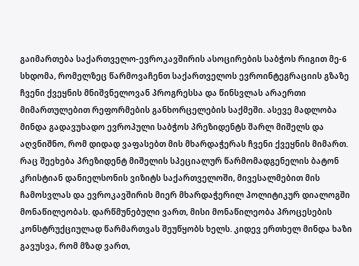გაიმართება საქართველო-ევროკავშირის ასოცირების საბჭოს რიგით მე-6 სხდომა, რომელზეც წარმოვაჩენთ საქართველოს ევროინტეგრაციის გზაზე ჩვენი ქვეყნის მნიშვნელოვან პროგრესსა და წინსვლას არაერთი მიმართულებით რეფორმების განხორცელების საქმეში. ასევე მადლობა მინდა გადავუხადო ევროპული საბჭოს პრეზიდენტს შარლ მიშელს და აღვნიშნო, რომ დიდად ვაფასებთ მის მხარდაჭერას ჩვენი ქვეყნის მიმართ.
რაც შეეხება პრეზიდენტ მიშელის სპეციალურ წარმომადგენელის ბატონ კრისტიან დანიელსონის ვიზიტს საქართველოში, მივესალმებით მის ჩამოსვლას და ევროკავშირის მიერ მხარდაჭერილ პოლიტიკურ დიალოგში მონაწილეობას. დარწმუნებული ვართ, მისი მონაწილეობა პროცესების კონსტრუქციულად წარმართვას შეუწყობს ხელს. კიდევ ერთხელ მინდა ხაზი გავუსვა, რომ მზად ვართ,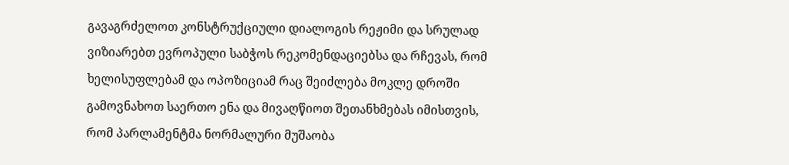გავაგრძელოთ კონსტრუქციული დიალოგის რეჟიმი და სრულად ვიზიარებთ ევროპული საბჭოს რეკომენდაციებსა და რჩევას, რომ ხელისუფლებამ და ოპოზიციამ რაც შეიძლება მოკლე დროში გამოვნახოთ საერთო ენა და მივაღწიოთ შეთანხმებას იმისთვის, რომ პარლამენტმა ნორმალური მუშაობა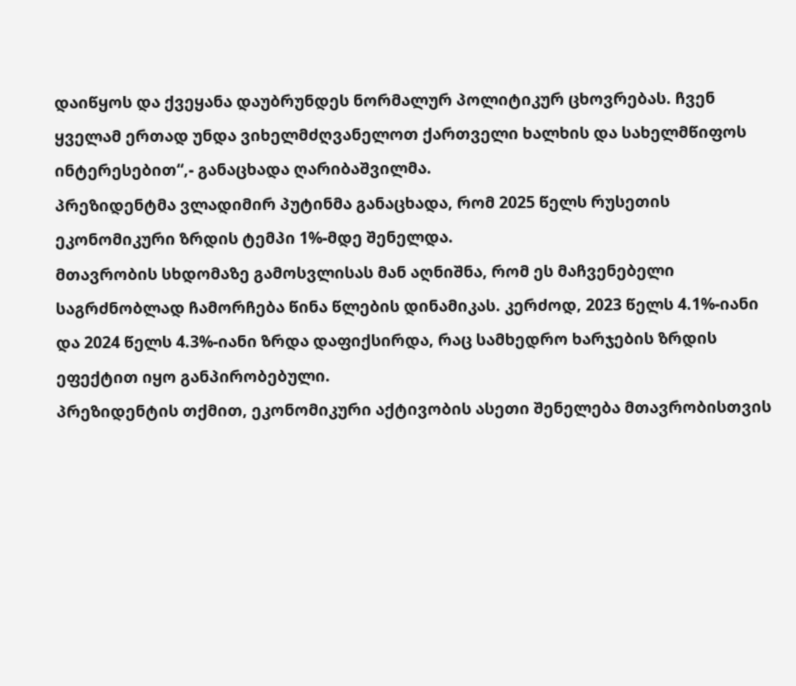დაიწყოს და ქვეყანა დაუბრუნდეს ნორმალურ პოლიტიკურ ცხოვრებას. ჩვენ ყველამ ერთად უნდა ვიხელმძღვანელოთ ქართველი ხალხის და სახელმწიფოს ინტერესებით“,- განაცხადა ღარიბაშვილმა.
პრეზიდენტმა ვლადიმირ პუტინმა განაცხადა, რომ 2025 წელს რუსეთის ეკონომიკური ზრდის ტემპი 1%-მდე შენელდა.
მთავრობის სხდომაზე გამოსვლისას მან აღნიშნა, რომ ეს მაჩვენებელი საგრძნობლად ჩამორჩება წინა წლების დინამიკას. კერძოდ, 2023 წელს 4.1%-იანი და 2024 წელს 4.3%-იანი ზრდა დაფიქსირდა, რაც სამხედრო ხარჯების ზრდის ეფექტით იყო განპირობებული.
პრეზიდენტის თქმით, ეკონომიკური აქტივობის ასეთი შენელება მთავრობისთვის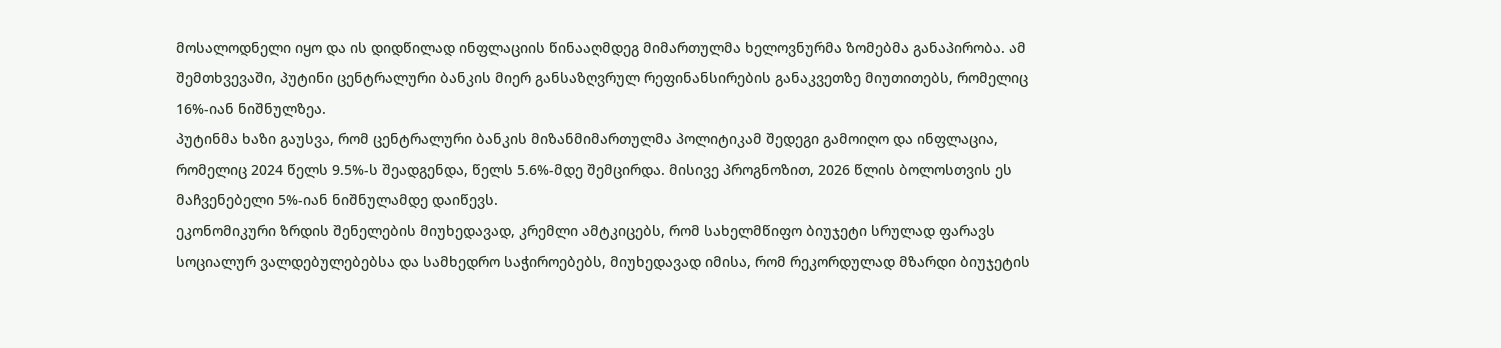მოსალოდნელი იყო და ის დიდწილად ინფლაციის წინააღმდეგ მიმართულმა ხელოვნურმა ზომებმა განაპირობა. ამ შემთხვევაში, პუტინი ცენტრალური ბანკის მიერ განსაზღვრულ რეფინანსირების განაკვეთზე მიუთითებს, რომელიც 16%-იან ნიშნულზეა.
პუტინმა ხაზი გაუსვა, რომ ცენტრალური ბანკის მიზანმიმართულმა პოლიტიკამ შედეგი გამოიღო და ინფლაცია, რომელიც 2024 წელს 9.5%-ს შეადგენდა, წელს 5.6%-მდე შემცირდა. მისივე პროგნოზით, 2026 წლის ბოლოსთვის ეს მაჩვენებელი 5%-იან ნიშნულამდე დაიწევს.
ეკონომიკური ზრდის შენელების მიუხედავად, კრემლი ამტკიცებს, რომ სახელმწიფო ბიუჯეტი სრულად ფარავს სოციალურ ვალდებულებებსა და სამხედრო საჭიროებებს, მიუხედავად იმისა, რომ რეკორდულად მზარდი ბიუჯეტის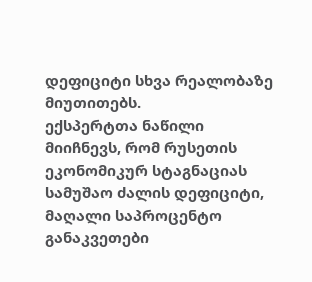დეფიციტი სხვა რეალობაზე მიუთითებს.
ექსპერტთა ნაწილი მიიჩნევს, რომ რუსეთის ეკონომიკურ სტაგნაციას სამუშაო ძალის დეფიციტი, მაღალი საპროცენტო განაკვეთები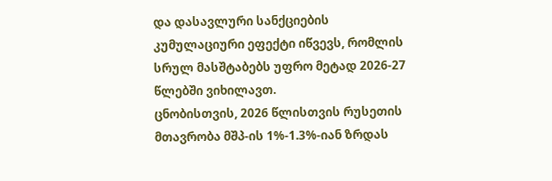და დასავლური სანქციების კუმულაციური ეფექტი იწვევს, რომლის სრულ მასშტაბებს უფრო მეტად 2026-27 წლებში ვიხილავთ.
ცნობისთვის, 2026 წლისთვის რუსეთის მთავრობა მშპ-ის 1%-1.3%-იან ზრდას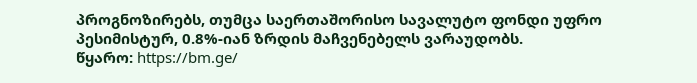პროგნოზირებს, თუმცა საერთაშორისო სავალუტო ფონდი უფრო პესიმისტურ, 0.8%-იან ზრდის მაჩვენებელს ვარაუდობს.
წყარო: https://bm.ge/